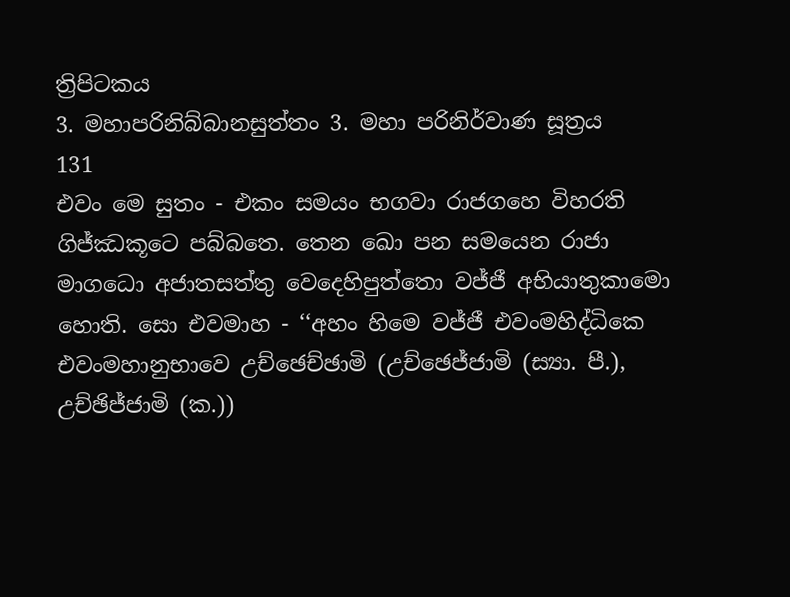ත්‍රිපිටකය
3. මහාපරිනිබ්බානසුත්තං 3. මහා පරිනිර්වාණ සූත්‍රය
131
එවං මෙ සුතං - එකං සමයං භගවා රාජගහෙ විහරති ගිජ්ඣකූටෙ පබ්බතෙ. තෙන ඛො පන සමයෙන රාජා මාගධො අජාතසත්තු වෙදෙහිපුත්තො වජ්ජී අභියාතුකාමො හොති. සො එවමාහ - ‘‘අහං හිමෙ වජ්ජී එවංමහිද්ධිකෙ එවංමහානුභාවෙ උච්ඡෙච්ඡාමි (උච්ඡෙජ්ජාමි (ස්‍යා. පී.), උච්ඡිජ්ජාමි (ක.))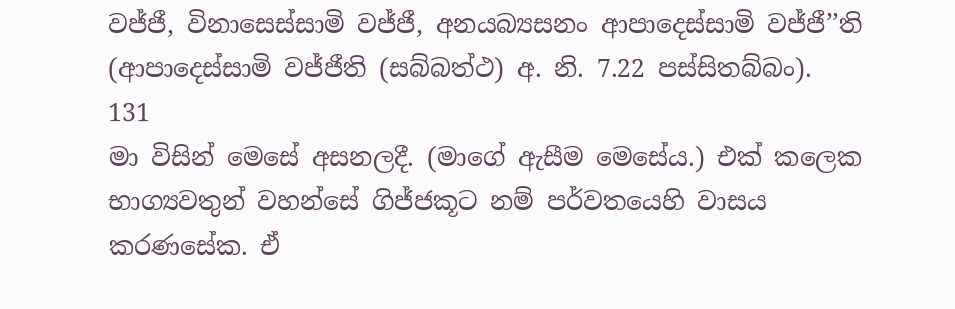වජ්ජී, විනාසෙස්සාමි වජ්ජී, අනයබ්‍යසනං ආපාදෙස්සාමි වජ්ජී’’ති (ආපාදෙස්සාමි වජ්ජීති (සබ්බත්ථ) අ. නි. 7.22 පස්සිතබ්බං).
131
මා විසින් මෙසේ අසනලදී. (මාගේ ඇසීම මෙසේය.) එක් කලෙක භාග්‍යවතුන් වහන්සේ ගිජ්ජකූට නම් පර්වතයෙහි වාසය කරණසේක. ඒ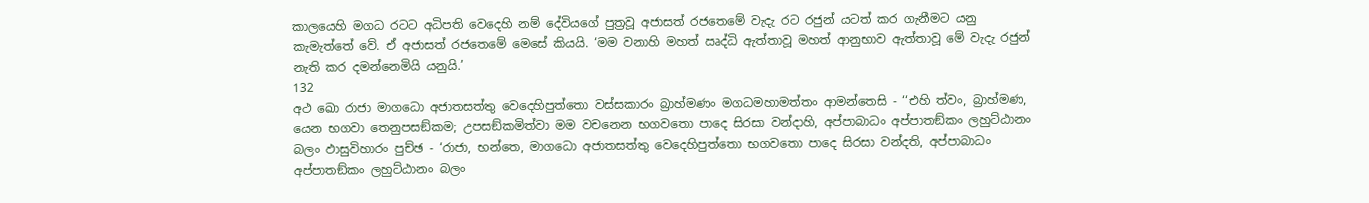කාලයෙහි මගධ රටට අධිපති වෙදෙහි නම් දේවියගේ පුත්‍රවූ අජාසත් රජතෙමේ වැදැ රට රජුන් යටත් කර ගැනීමට යනු කැමැත්තේ වේ. ඒ අජාසත් රජතෙමේ මෙසේ කියයි. ‘මම වනාහි මහත් ඍද්ධි ඇත්තාවූ මහත් ආනුභාව ඇත්තාවූ මේ වැදැ රජුන් නැති කර දමන්නෙමියි යනුයි.’
132
අථ ඛො රාජා මාගධො අජාතසත්තු වෙදෙහිපුත්තො වස්සකාරං බ්‍රාහ්මණං මගධමහාමත්තං ආමන්තෙසි - ‘‘එහි ත්වං, බ්‍රාහ්මණ, යෙන භගවා තෙනුපසඞ්කම; උපසඞ්කමිත්වා මම වචනෙන භගවතො පාදෙ සිරසා වන්දාහි, අප්පාබාධං අප්පාතඞ්කං ලහුට්ඨානං බලං ඵාසුවිහාරං පුච්ඡ - ‘රාජා, භන්තෙ, මාගධො අජාතසත්තු වෙදෙහිපුත්තො භගවතො පාදෙ සිරසා වන්දති, අප්පාබාධං අප්පාතඞ්කං ලහුට්ඨානං බලං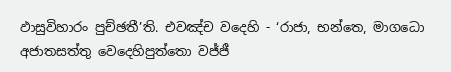ඵාසුවිහාරං පුච්ඡතී’ති. එවඤ්ච වදෙහි - ‘රාජා, භන්තෙ, මාගධො අජාතසත්තු වෙදෙහිපුත්තො වජ්ජී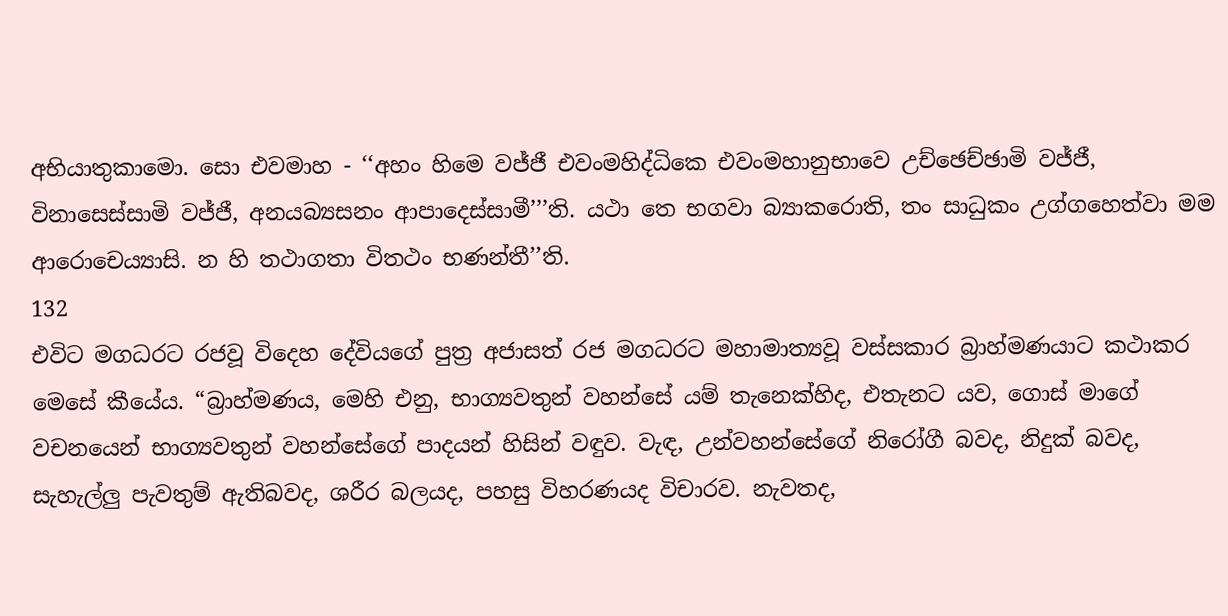අභියාතුකාමො. සො එවමාහ - ‘‘අහං හිමෙ වජ්ජී එවංමහිද්ධිකෙ එවංමහානුභාවෙ උච්ඡෙච්ඡාමි වජ්ජී, විනාසෙස්සාමි වජ්ජී, අනයබ්‍යසනං ආපාදෙස්සාමී’’’ති. යථා තෙ භගවා බ්‍යාකරොති, තං සාධුකං උග්ගහෙත්වා මම ආරොචෙය්‍යාසි. න හි තථාගතා විතථං භණන්තී’’ති.
132
එවිට මගධරට රජවූ විදෙහ දේවියගේ පුත්‍ර අජාසත් රජ මගධරට මහාමාත්‍යවූ වස්සකාර බ්‍රාහ්මණයාට කථාකර මෙසේ කීයේය. “බ්‍රාහ්මණය, මෙහි එනු, භාග්‍යවතුන් වහන්සේ යම් තැනෙක්හිද, එතැනට යව, ගොස් මාගේ වචනයෙන් භාග්‍යවතුන් වහන්සේගේ පාදයන් හිසින් වඳුව. වැඳ, උන්වහන්සේගේ නිරෝගී බවද, නිදුක් බවද, සැහැල්ලු පැවතුම් ඇතිබවද, ශරීර බලයද, පහසු විහරණයද විචාරව. නැවතද,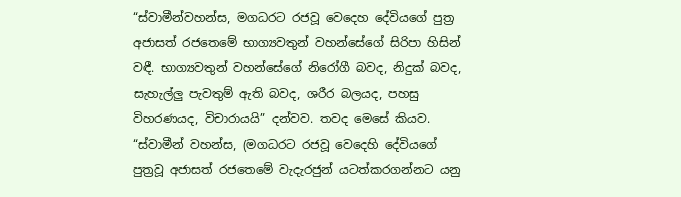“ස්වාමීන්වහන්ස, මගධරට රජවූ වෙදෙහ දේවියගේ පුත්‍ර අජාසත් රජතෙමේ භාග්‍යවතුන් වහන්සේගේ සිරිපා හිසින් වඳී. භාග්‍යවතුන් වහන්සේගේ නිරෝගී බවද, නිදුක් බවද, සැහැල්ලු පැවතුම් ඇති බවද, ශරීර බලයද, පහසු විහරණයද, විචාරායයි” දන්වව. තවද මෙසේ කියව. “ස්වාමීන් වහන්ස, (මගධරට රජවූ වෙදෙහි දේවියගේ පුත්‍රවූ අජාසත් රජතෙමේ වැදැරජුන් යටත්කරගන්නට යනු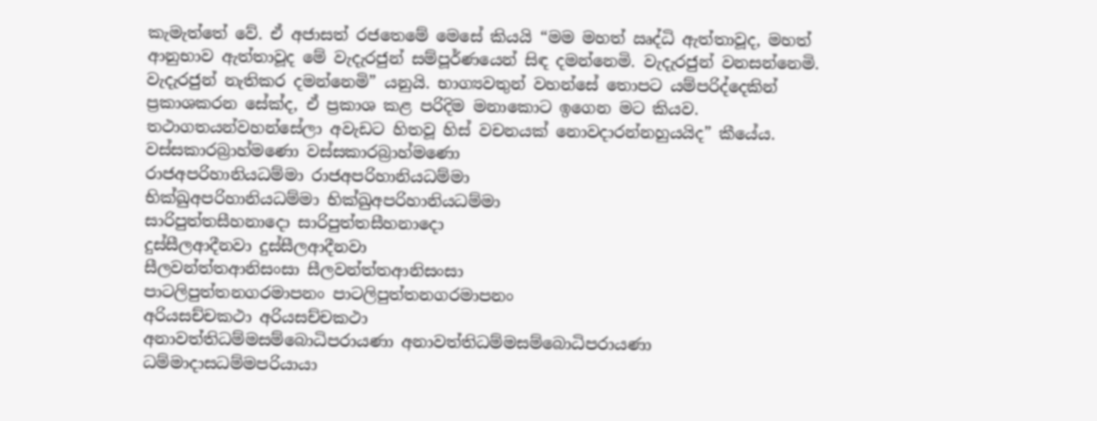කැමැත්තේ වේ. ඒ අජාසත් රජතෙමේ මෙසේ කියයි “මම මහත් ඍද්ධි ඇත්තාවූද, මහත් ආනුභාව ඇත්තාවූද මේ වැදැරජුන් සම්පූර්ණයෙන් සිඳ දමන්නෙමි. වැදැරජුන් වනසන්නෙමි. වැදැරජුන් නැතිකර දමන්නෙමි” යනුයි. භාග්‍යවතුන් වහන්සේ තොපට යම්පරිද්දෙකින් ප්‍රකාශකරන සේක්ද, ඒ ප්‍රකාශ කළ පරිදිම මනාකොට ඉගෙන මට කියව. තථාගතයන්වහන්සේලා අවැඩට හිතවූ හිස් වචනයක් නොවදාරන්නහුයයිද” කීයේය.
වස්සකාරබ්‍රාහ්මණො වස්සකාරබ්‍රාහ්මණො
රාජඅපරිහානියධම්මා රාජඅපරිහානියධම්මා
භික්ඛුඅපරිහානියධම්මා භික්ඛුඅපරිහානියධම්මා
සාරිපුත්තසීහනාදො සාරිපුත්තසීහනාදො
දුස්සීලආදීනවා දුස්සීලආදීනවා
සීලවන්ත්තආනිසංසා සීලවන්ත්තආනිසංසා
පාටලිපුත්තනගරමාපනං පාටලිපුත්තනගරමාපනං
අරියසච්චකථා අරියසච්චකථා
අනාවත්තිධම්මසම්බොධිපරායණා අනාවත්තිධම්මසම්බොධිපරායණා
ධම්මාදාසධම්මපරියායා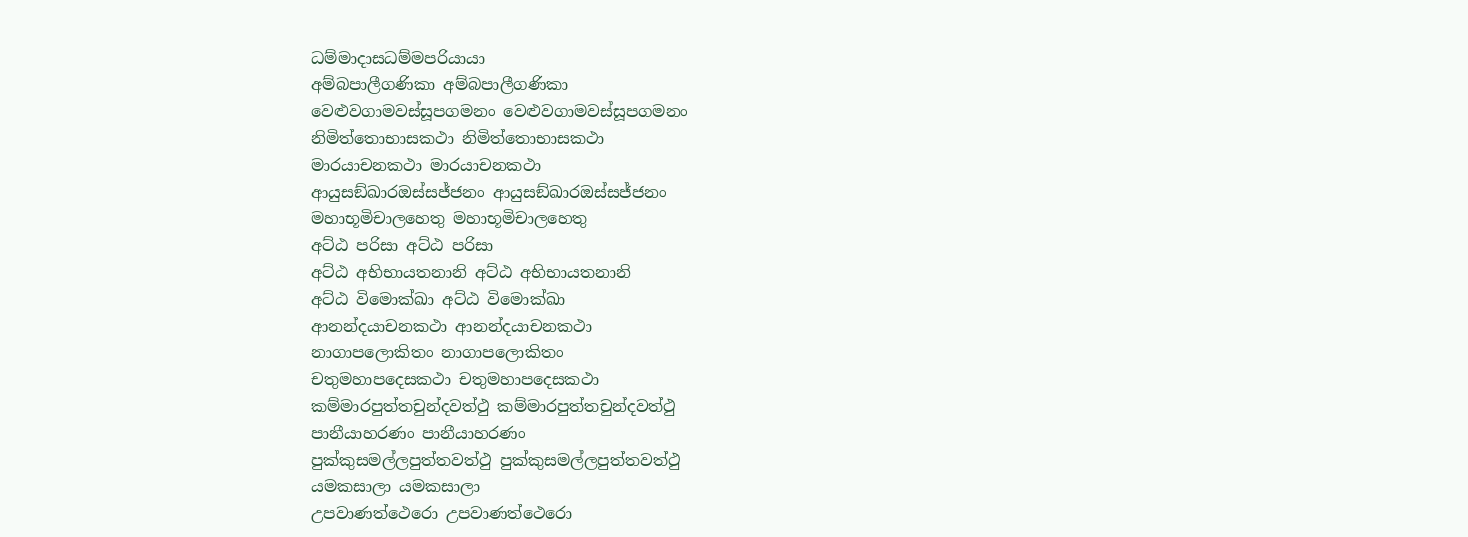ධම්මාදාසධම්මපරියායා
අම්බපාලීගණිකා අම්බපාලීගණිකා
වෙළුවගාමවස්සූපගමනං වෙළුවගාමවස්සූපගමනං
නිමිත්තොභාසකථා නිමිත්තොභාසකථා
මාරයාචනකථා මාරයාචනකථා
ආයුසඞ්ඛාරඔස්සජ්ජනං ආයුසඞ්ඛාරඔස්සජ්ජනං
මහාභූමිචාලහෙතු මහාභූමිචාලහෙතු
අට්ඨ පරිසා අට්ඨ පරිසා
අට්ඨ අභිභායතනානි අට්ඨ අභිභායතනානි
අට්ඨ විමොක්ඛා අට්ඨ විමොක්ඛා
ආනන්දයාචනකථා ආනන්දයාචනකථා
නාගාපලොකිතං නාගාපලොකිතං
චතුමහාපදෙසකථා චතුමහාපදෙසකථා
කම්මාරපුත්තචුන්දවත්ථු කම්මාරපුත්තචුන්දවත්ථු
පානීයාහරණං පානීයාහරණං
පුක්කුසමල්ලපුත්තවත්ථු පුක්කුසමල්ලපුත්තවත්ථු
යමකසාලා යමකසාලා
උපවාණත්ථෙරො උපවාණත්ථෙරො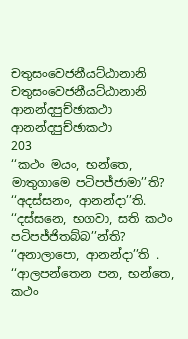චතුසංවෙජනීයට්ඨානානි චතුසංවෙජනීයට්ඨානානි
ආනන්දපුච්ඡාකථා ආනන්දපුච්ඡාකථා
203
‘‘කථං මයං, භන්තෙ, මාතුගාමෙ පටිපජ්ජාමා’’ති? ‘‘අදස්සනං, ආනන්දා’’ති. ‘‘දස්සනෙ, භගවා, සති කථං පටිපජ්ජිතබ්බ’’න්ති? ‘‘අනාලාපො, ආනන්දා’’ති . ‘‘ආලපන්තෙන පන, භන්තෙ, කථං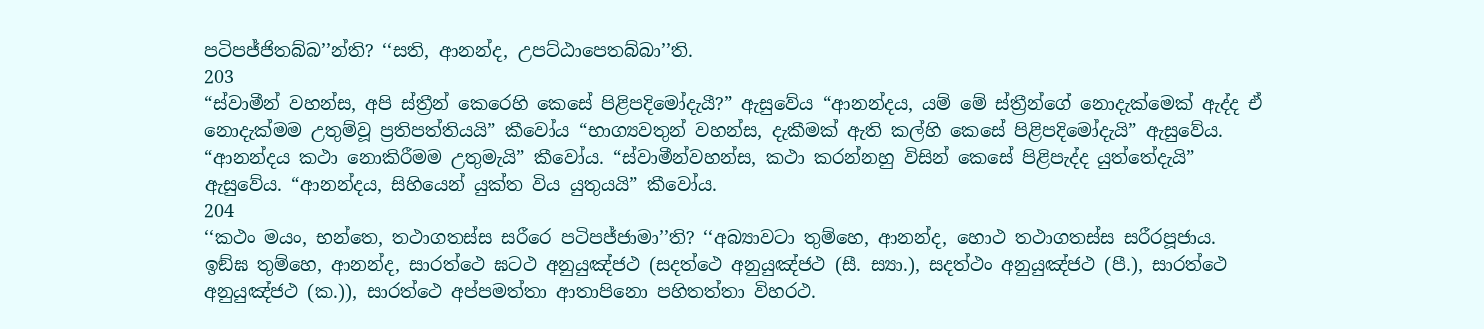පටිපජ්ජිතබ්බ’’න්ති? ‘‘සති, ආනන්ද, උපට්ඨාපෙතබ්බා’’ති.
203
“ස්වාමීන් වහන්ස, අපි ස්ත්‍රීන් කෙරෙහි කෙසේ පිළිපදිමෝදැයී?” ඇසුවේය “ආනන්දය, යම් මේ ස්ත්‍රීන්ගේ නොදැක්මෙක් ඇද්ද ඒ නොදැක්මම උතුම්වූ ප්‍රතිපත්තියයි” කීවෝය “භාග්‍යවතුන් වහන්ස, දැකීමක් ඇති කල්හි කෙසේ පිළිපදිමෝදැයි” ඇසුවේය. “ආනන්දය කථා නොකිරීමම උතුමැයි” කීවෝය. “ස්වාමීන්වහන්ස, කථා කරන්නහු විසින් කෙසේ පිළිපැද්ද යුත්තේදැයි” ඇසුවේය. “ආනන්දය, සිහියෙන් යුක්ත විය යුතුයයි” කීවෝය.
204
‘‘කථං මයං, භන්තෙ, තථාගතස්ස සරීරෙ පටිපජ්ජාමා’’ති? ‘‘අබ්‍යාවටා තුම්හෙ, ආනන්ද, හොථ තථාගතස්ස සරීරපූජාය. ඉඞ්ඝ තුම්හෙ, ආනන්ද, සාරත්ථෙ ඝටථ අනුයුඤ්ජථ (සදත්ථෙ අනුයුඤ්ජථ (සී. ස්‍යා.), සදත්ථං අනුයුඤ්ජථ (පී.), සාරත්ථෙ අනුයුඤ්ජථ (ක.)), සාරත්ථෙ අප්පමත්තා ආතාපිනො පහිතත්තා විහරථ.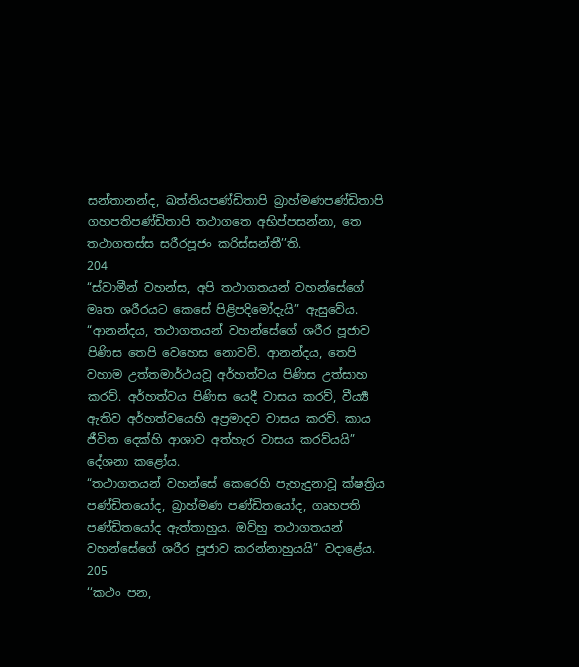සන්තානන්ද, ඛත්තියපණ්ඩිතාපි බ්‍රාහ්මණපණ්ඩිතාපි ගහපතිපණ්ඩිතාපි තථාගතෙ අභිප්පසන්නා, තෙ තථාගතස්ස සරීරපූජං කරිස්සන්තී’’ති.
204
“ස්වාමීන් වහන්ස, අපි තථාගතයන් වහන්සේගේ මෘත ශරීරයට කෙසේ පිළිපදිමෝදැයි” ඇසුවේය. “ආනන්දය, තථාගතයන් වහන්සේගේ ශරීර පූජාව පිණිස තෙපි වෙහෙස නොවව්. ආනන්දය, තෙපි වහාම උත්තමාර්ථයවූ අර්හත්වය පිණිස උත්සාහ කරව්. අර්හත්වය පිණිස යෙදී වාසය කරව්, වීර්‍ය්‍ය ඇතිව අර්හත්වයෙහි අප්‍රමාදව වාසය කරව්. කාය ජීවිත දෙක්හි ආශාව අත්හැර වාසය කරව්යයි” දේශනා කළෝය.
“තථාගතයන් වහන්සේ කෙරෙහි පැහැදුනාවූ ක්ෂත්‍රිය පණ්ඩිතයෝද, බ්‍රාහ්මණ පණ්ඩිතයෝද, ගෘහපති පණ්ඩිතයෝද ඇත්තාහුය. ඔව්හු තථාගතයන් වහන්සේගේ ශරීර පූජාව කරන්නාහුයයි” වදාළේය.
205
‘‘කථං පන,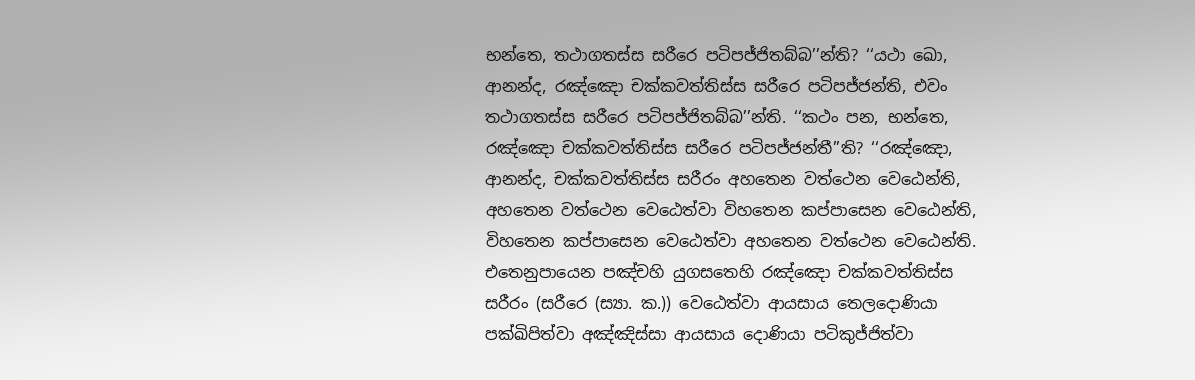භන්තෙ, තථාගතස්ස සරීරෙ පටිපජ්ජිතබ්බ’’න්ති? ‘‘යථා ඛො, ආනන්ද, රඤ්ඤො චක්කවත්තිස්ස සරීරෙ පටිපජ්ජන්ති, එවං තථාගතස්ස සරීරෙ පටිපජ්ජිතබ්බ’’න්ති. ‘‘කථං පන, භන්තෙ, රඤ්ඤො චක්කවත්තිස්ස සරීරෙ පටිපජ්ජන්තී’’ති? ‘‘රඤ්ඤො, ආනන්ද, චක්කවත්තිස්ස සරීරං අහතෙන වත්ථෙන වෙඨෙන්ති, අහතෙන වත්ථෙන වෙඨෙත්වා විහතෙන කප්පාසෙන වෙඨෙන්ති, විහතෙන කප්පාසෙන වෙඨෙත්වා අහතෙන වත්ථෙන වෙඨෙන්ති. එතෙනුපායෙන පඤ්චහි යුගසතෙහි රඤ්ඤො චක්කවත්තිස්ස සරීරං (සරීරෙ (ස්‍යා. ක.)) වෙඨෙත්වා ආයසාය තෙලදොණියා පක්ඛිපිත්වා අඤ්ඤිස්සා ආයසාය දොණියා පටිකුජ්ජිත්වා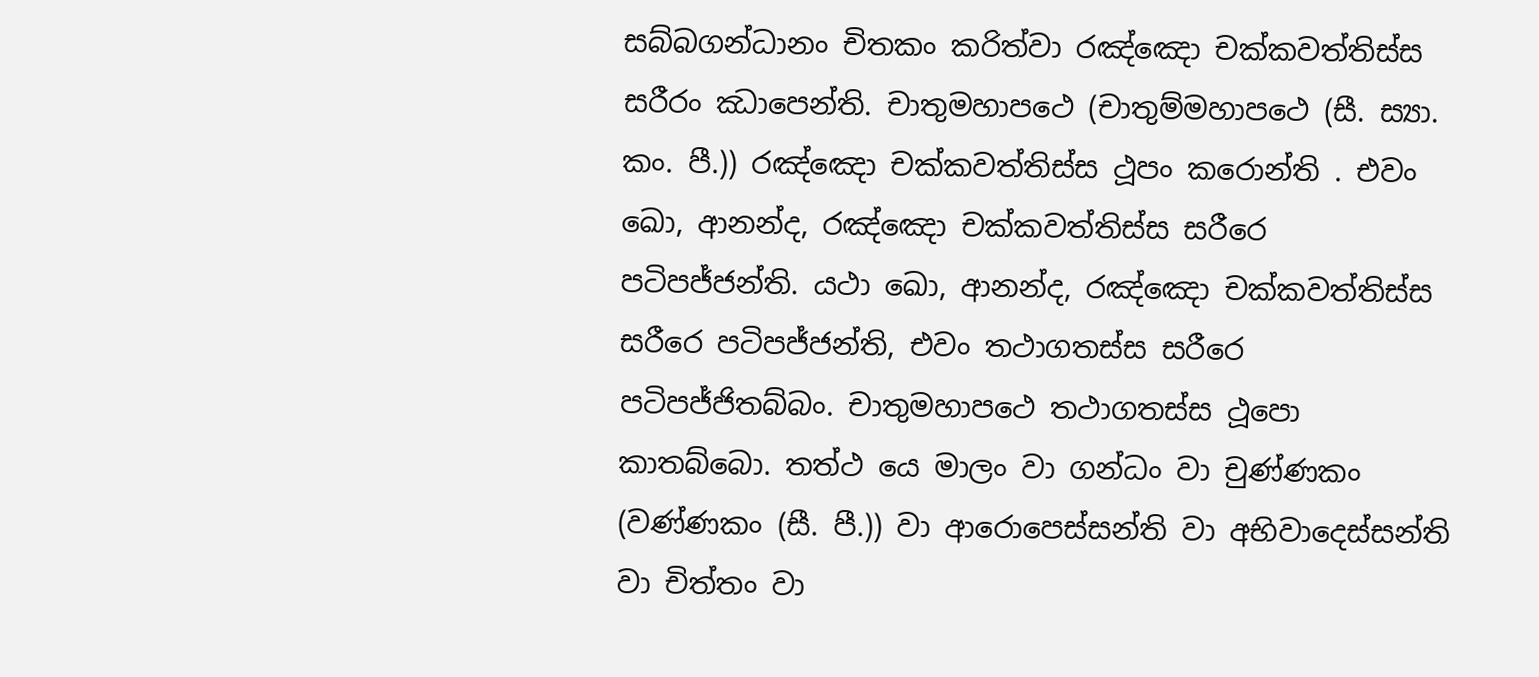සබ්බගන්ධානං චිතකං කරිත්වා රඤ්ඤො චක්කවත්තිස්ස සරීරං ඣාපෙන්ති. චාතුමහාපථෙ (චාතුම්මහාපථෙ (සී. ස්‍යා. කං. පී.)) රඤ්ඤො චක්කවත්තිස්ස ථූපං කරොන්ති . එවං ඛො, ආනන්ද, රඤ්ඤො චක්කවත්තිස්ස සරීරෙ පටිපජ්ජන්ති. යථා ඛො, ආනන්ද, රඤ්ඤො චක්කවත්තිස්ස සරීරෙ පටිපජ්ජන්ති, එවං තථාගතස්ස සරීරෙ පටිපජ්ජිතබ්බං. චාතුමහාපථෙ තථාගතස්ස ථූපො කාතබ්බො. තත්ථ යෙ මාලං වා ගන්ධං වා චුණ්ණකං (වණ්ණකං (සී. පී.)) වා ආරොපෙස්සන්ති වා අභිවාදෙස්සන්ති වා චිත්තං වා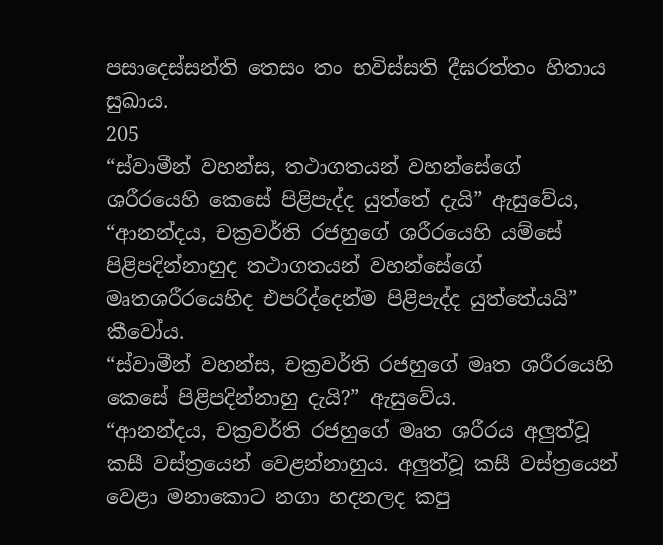පසාදෙස්සන්ති තෙසං තං භවිස්සති දීඝරත්තං හිතාය සුඛාය.
205
“ස්වාමීන් වහන්ස, තථාගතයන් වහන්සේගේ ශරීරයෙහි කෙසේ පිළිපැද්ද යුත්තේ දැයි” ඇසුවේය,
“ආනන්දය, චක්‍රවර්ති රජහුගේ ශරීරයෙහි යම්සේ පිළිපදින්නාහුද තථාගතයන් වහන්සේගේ මෘතශරීරයෙහිද එපරිද්දෙන්ම පිළිපැද්ද යුත්තේයයි” කීවෝය.
“ස්වාමීන් වහන්ස, චක්‍රවර්ති රජහුගේ මෘත ශරීරයෙහි කෙසේ පිළිපදින්නාහු දැයි?” ඇසුවේය.
“ආනන්දය, චක්‍රවර්ති රජහුගේ මෘත ශරීරය අලුත්වූ කසී වස්ත්‍රයෙන් වෙළන්නාහුය. අලුත්වූ කසී වස්ත්‍රයෙන් වෙළා මනාකොට නගා හදනලද කපු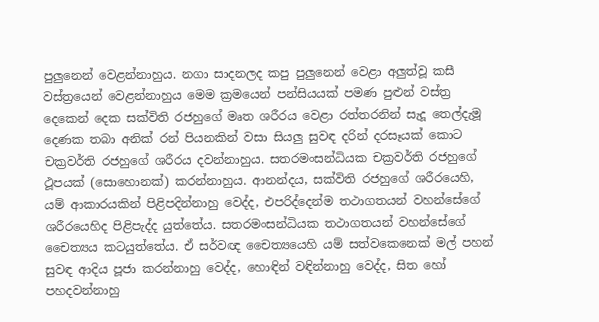පුලුනෙන් වෙළන්නාහුය. නගා සාදනලද කපු පුලුනෙන් වෙළා අලුත්වූ කසී වස්ත්‍රයෙන් වෙළන්නාහුය මෙම ක්‍රමයෙන් පන්සියයක් පමණ පුළුන් වස්ත්‍ර දෙකෙන් දෙක සක්විති රජහුගේ මෘත ශරීරය වෙළා රත්තරනින් සැදූ තෙල්දැමූ දෙණක තබා අනික් රන් පියනකින් වසා සියලු සුවඳ දරින් දරසෑයක් කොට චක්‍රවර්ති රජහුගේ ශරීරය දවන්නාහුය. සතරමංසන්ධියක චක්‍රවර්ති රජහුගේ ථූපයක් (සොහොනක්) කරන්නාහුය. ආනන්දය, සක්විති රජහුගේ ශරීරයෙහි, යම් ආකාරයකින් පිළිපදින්නාහු වෙද්ද, එපරිද්දෙන්ම තථාගතයන් වහන්සේගේ ශරීරයෙහිද පිළිපැද්ද යුත්තේය. සතරමංසන්ධියක තථාගතයන් වහන්සේගේ චෛත්‍යය කටයුත්තේය. ඒ සර්වඥ චෛත්‍යයෙහි යම් සත්වකෙනෙක් මල් පහන් සුවඳ ආදිය පූජා කරන්නාහු වෙද්ද, හොඳින් වඳින්නාහු වෙද්ද, සිත හෝ පහදවන්නාහු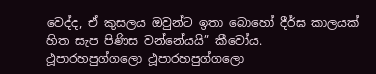වෙද්ද, ඒ කුසලය ඔවුන්ට ඉතා බොහෝ දීර්ඝ කාලයක් හිත සැප පිණිස වන්නේයයි” කීවෝය.
ථූපාරහපුග්ගලො ථූපාරහපුග්ගලො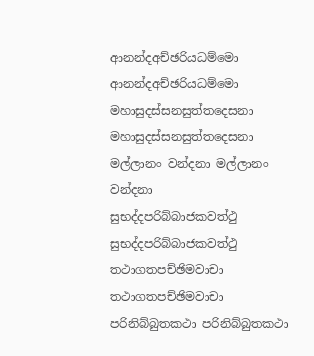ආනන්දඅච්ඡරියධම්මො ආනන්දඅච්ඡරියධම්මො
මහාසුදස්සනසුත්තදෙසනා මහාසුදස්සනසුත්තදෙසනා
මල්ලානං වන්දනා මල්ලානං වන්දනා
සුභද්දපරිබ්බාජකවත්ථු සුභද්දපරිබ්බාජකවත්ථු
තථාගතපච්ඡිමවාචා තථාගතපච්ඡිමවාචා
පරිනිබ්බුතකථා පරිනිබ්බුතකථා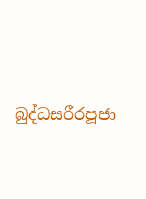බුද්ධසරීරපූජා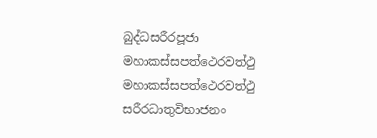බුද්ධසරීරපූජා
මහාකස්සපත්ථෙරවත්ථු මහාකස්සපත්ථෙරවත්ථු
සරීරධාතුවිභාජනං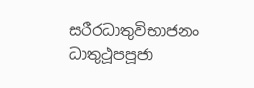සරීරධාතුවිභාජනං
ධාතුථූපපූජා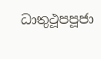ධාතුථූපපූජා